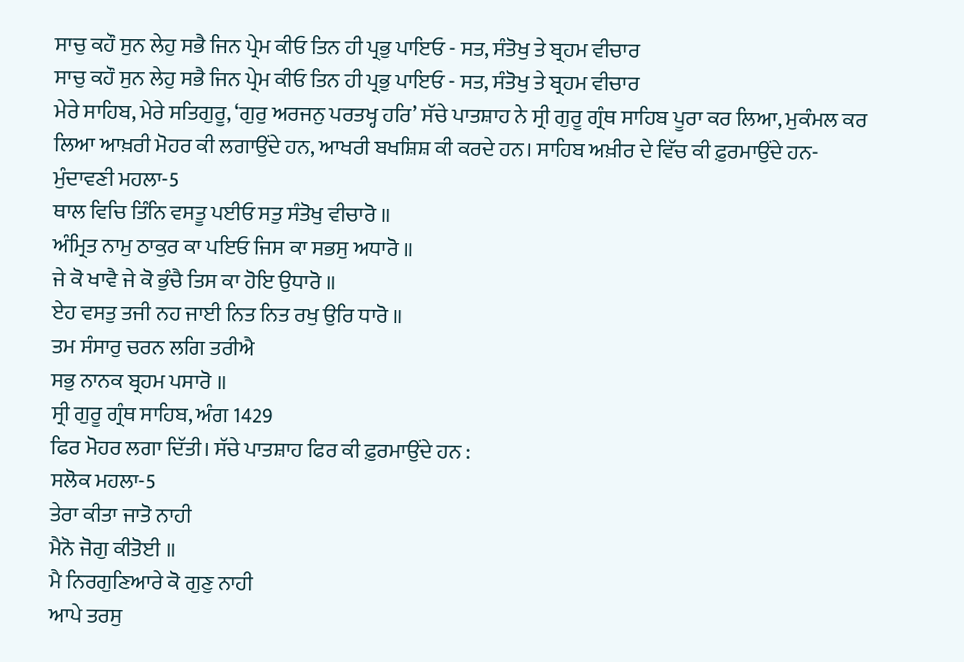ਸਾਚੁ ਕਹੌ ਸੁਨ ਲੇਹੁ ਸਭੈ ਜਿਨ ਪ੍ਰੇਮ ਕੀਓ ਤਿਨ ਹੀ ਪ੍ਰਭੁ ਪਾਇਓ - ਸਤ, ਸੰਤੋਖੁ ਤੇ ਬ੍ਰਹਮ ਵੀਚਾਰ
ਸਾਚੁ ਕਹੌ ਸੁਨ ਲੇਹੁ ਸਭੈ ਜਿਨ ਪ੍ਰੇਮ ਕੀਓ ਤਿਨ ਹੀ ਪ੍ਰਭੁ ਪਾਇਓ - ਸਤ, ਸੰਤੋਖੁ ਤੇ ਬ੍ਰਹਮ ਵੀਚਾਰ
ਮੇਰੇ ਸਾਹਿਬ, ਮੇਰੇ ਸਤਿਗੁਰੂ, ‘ਗੁਰੁ ਅਰਜਨੁ ਪਰਤਖ੍ਹ ਹਰਿ’ ਸੱਚੇ ਪਾਤਸ਼ਾਹ ਨੇ ਸ੍ਰੀ ਗੁਰੂ ਗ੍ਰੰਥ ਸਾਹਿਬ ਪੂਰਾ ਕਰ ਲਿਆ, ਮੁਕੰਮਲ ਕਰ ਲਿਆ ਆਖ਼ਰੀ ਮੋਹਰ ਕੀ ਲਗਾਉਂਦੇ ਹਨ, ਆਖਰੀ ਬਖਸ਼ਿਸ਼ ਕੀ ਕਰਦੇ ਹਨ। ਸਾਹਿਬ ਅਖ਼ੀਰ ਦੇ ਵਿੱਚ ਕੀ ਫ਼ੁਰਮਾਉਂਦੇ ਹਨ-
ਮੁੰਦਾਵਣੀ ਮਹਲਾ-5
ਥਾਲ ਵਿਚਿ ਤਿੰਨਿ ਵਸਤੂ ਪਈਓ ਸਤੁ ਸੰਤੋਖੁ ਵੀਚਾਰੋ ॥
ਅੰਮ੍ਰਿਤ ਨਾਮੁ ਠਾਕੁਰ ਕਾ ਪਇਓ ਜਿਸ ਕਾ ਸਭਸੁ ਅਧਾਰੋ ॥
ਜੇ ਕੋ ਖਾਵੈ ਜੇ ਕੋ ਭੁੰਚੈ ਤਿਸ ਕਾ ਹੋਇ ਉਧਾਰੋ ॥
ਏਹ ਵਸਤੁ ਤਜੀ ਨਹ ਜਾਈ ਨਿਤ ਨਿਤ ਰਖੁ ਉਰਿ ਧਾਰੋ ॥
ਤਮ ਸੰਸਾਰੁ ਚਰਨ ਲਗਿ ਤਰੀਐ
ਸਭੁ ਨਾਨਕ ਬ੍ਰਹਮ ਪਸਾਰੋ ॥
ਸ੍ਰੀ ਗੁਰੂ ਗ੍ਰੰਥ ਸਾਹਿਬ, ਅੰਗ 1429
ਫਿਰ ਮੋਹਰ ਲਗਾ ਦਿੱਤੀ। ਸੱਚੇ ਪਾਤਸ਼ਾਹ ਫਿਰ ਕੀ ਫ਼ੁਰਮਾਉਂਦੇ ਹਨ :
ਸਲੋਕ ਮਹਲਾ-5
ਤੇਰਾ ਕੀਤਾ ਜਾਤੋ ਨਾਹੀ
ਮੈਨੋ ਜੋਗੁ ਕੀਤੋਈ ॥
ਮੈ ਨਿਰਗੁਣਿਆਰੇ ਕੋ ਗੁਣੁ ਨਾਹੀ
ਆਪੇ ਤਰਸੁ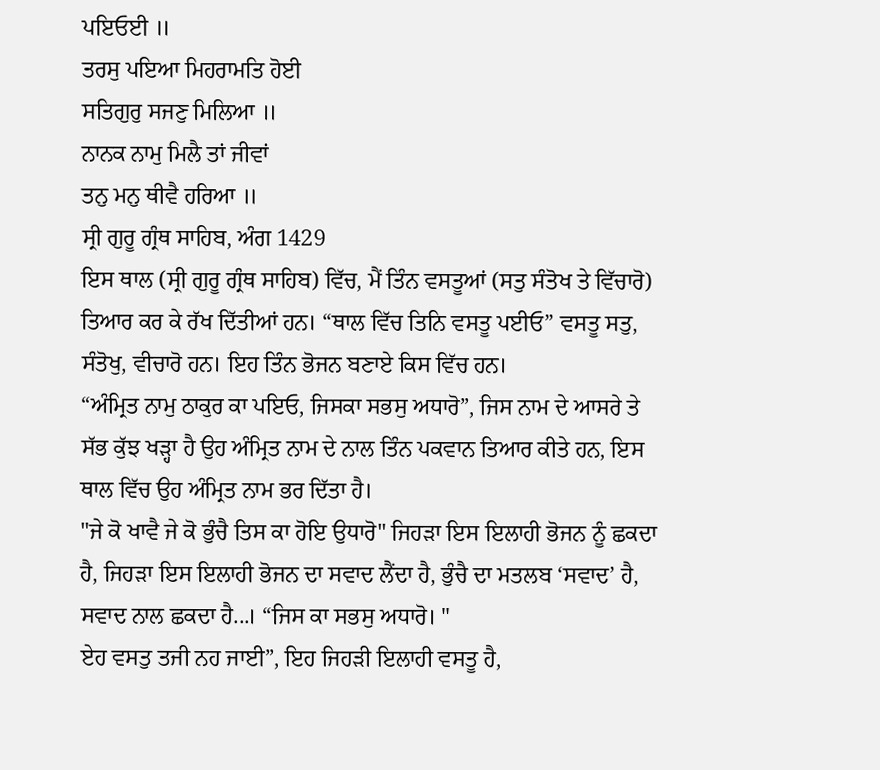ਪਇਓਈ ॥
ਤਰਸੁ ਪਇਆ ਮਿਹਰਾਮਤਿ ਹੋਈ
ਸਤਿਗੁਰੁ ਸਜਣੁ ਮਿਲਿਆ ॥
ਨਾਨਕ ਨਾਮੁ ਮਿਲੈ ਤਾਂ ਜੀਵਾਂ
ਤਨੁ ਮਨੁ ਥੀਵੈ ਹਰਿਆ ॥
ਸ੍ਰੀ ਗੁਰੂ ਗ੍ਰੰਥ ਸਾਹਿਬ, ਅੰਗ 1429
ਇਸ ਥਾਲ (ਸ੍ਰੀ ਗੁਰੂ ਗ੍ਰੰਥ ਸਾਹਿਬ) ਵਿੱਚ, ਮੈਂ ਤਿੰਨ ਵਸਤੂਆਂ (ਸਤੁ ਸੰਤੋਖ ਤੇ ਵਿੱਚਾਰੋ) ਤਿਆਰ ਕਰ ਕੇ ਰੱਖ ਦਿੱਤੀਆਂ ਹਨ। “ਥਾਲ ਵਿੱਚ ਤਿਨਿ ਵਸਤੂ ਪਈਓ” ਵਸਤੂ ਸਤੁ, ਸੰਤੋਖੁ, ਵੀਚਾਰੋ ਹਨ। ਇਹ ਤਿੰਨ ਭੋਜਨ ਬਣਾਏ ਕਿਸ ਵਿੱਚ ਹਨ।
“ਅੰਮ੍ਰਿਤ ਨਾਮੁ ਠਾਕੁਰ ਕਾ ਪਇਓ, ਜਿਸਕਾ ਸਭਸੁ ਅਧਾਰੋ”, ਜਿਸ ਨਾਮ ਦੇ ਆਸਰੇ ਤੇ ਸੱਭ ਕੁੱਝ ਖੜ੍ਹਾ ਹੈ ਉਹ ਅੰਮ੍ਰਿਤ ਨਾਮ ਦੇ ਨਾਲ ਤਿੰਨ ਪਕਵਾਨ ਤਿਆਰ ਕੀਤੇ ਹਨ, ਇਸ ਥਾਲ ਵਿੱਚ ਉਹ ਅੰਮ੍ਰਿਤ ਨਾਮ ਭਰ ਦਿੱਤਾ ਹੈ।
"ਜੇ ਕੋ ਖਾਵੈ ਜੇ ਕੋ ਭੁੰਚੈ ਤਿਸ ਕਾ ਹੋਇ ਉਧਾਰੋ" ਜਿਹੜਾ ਇਸ ਇਲਾਹੀ ਭੋਜਨ ਨੂੰ ਛਕਦਾ ਹੈ, ਜਿਹੜਾ ਇਸ ਇਲਾਹੀ ਭੋਜਨ ਦਾ ਸਵਾਦ ਲੈਂਦਾ ਹੈ, ਭੁੰਚੈ ਦਾ ਮਤਲਬ ‘ਸਵਾਦ’ ਹੈ, ਸਵਾਦ ਨਾਲ ਛਕਦਾ ਹੈ...। “ਜਿਸ ਕਾ ਸਭਸੁ ਅਧਾਰੋ। "
ਏਹ ਵਸਤੁ ਤਜੀ ਨਹ ਜਾਈ”, ਇਹ ਜਿਹੜੀ ਇਲਾਹੀ ਵਸਤੂ ਹੈ,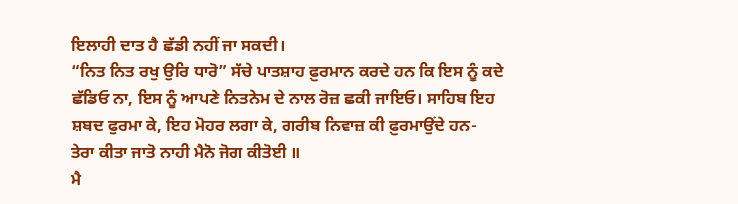ਇਲਾਹੀ ਦਾਤ ਹੈ ਛੱਡੀ ਨਹੀਂ ਜਾ ਸਕਦੀ।
“ਨਿਤ ਨਿਤ ਰਖੁ ਉਰਿ ਧਾਰੋ” ਸੱਚੇ ਪਾਤਸ਼ਾਹ ਫ਼ੁਰਮਾਨ ਕਰਦੇ ਹਨ ਕਿ ਇਸ ਨੂੰ ਕਦੇ ਛੱਡਿਓ ਨਾ, ਇਸ ਨੂੰ ਆਪਣੇ ਨਿਤਨੇਮ ਦੇ ਨਾਲ ਰੋਜ਼ ਛਕੀ ਜਾਇਓ। ਸਾਹਿਬ ਇਹ ਸ਼ਬਦ ਫੁਰਮਾ ਕੇ, ਇਹ ਮੋਹਰ ਲਗਾ ਕੇ, ਗਰੀਬ ਨਿਵਾਜ਼ ਕੀ ਫ਼ੁਰਮਾਉਂਦੇ ਹਨ-
ਤੇਰਾ ਕੀਤਾ ਜਾਤੋ ਨਾਹੀ ਮੈਨੋ ਜੋਗ ਕੀਤੋਈ ॥
ਮੈ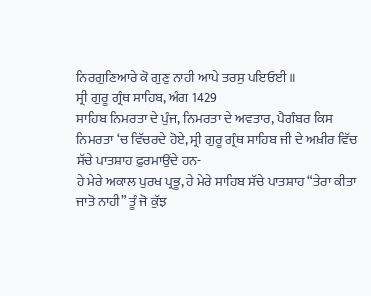ਨਿਰਗੁਣਿਆਰੇ ਕੋ ਗੁਣੁ ਨਾਹੀ ਆਪੇ ਤਰਸੁ ਪਇਓਈ ॥
ਸ੍ਰੀ ਗੁਰੂ ਗ੍ਰੰਥ ਸਾਹਿਬ, ਅੰਗ 1429
ਸਾਹਿਬ ਨਿਮਰਤਾ ਦੇ ਪੁੰਜ, ਨਿਮਰਤਾ ਦੇ ਅਵਤਾਰ, ਪੈਗੰਬਰ ਕਿਸ ਨਿਮਰਤਾ ‘ਚ ਵਿੱਚਰਦੇ ਹੋਏ, ਸ੍ਰੀ ਗੁਰੂ ਗ੍ਰੰਥ ਸਾਹਿਬ ਜੀ ਦੇ ਅਖ਼ੀਰ ਵਿੱਚ ਸੱਚੇ ਪਾਤਸ਼ਾਹ ਫ਼ੁਰਮਾਉਂਦੇ ਹਨ-
ਹੇ ਮੇਰੇ ਅਕਾਲ ਪੁਰਖ ਪ੍ਰਭੂ, ਹੇ ਮੇਰੇ ਸਾਹਿਬ ਸੱਚੇ ਪਾਤਸ਼ਾਹ “ਤੇਰਾ ਕੀਤਾ ਜਾਤੋ ਨਾਹੀ” ਤੂੰ ਜੋ ਕੁੱਝ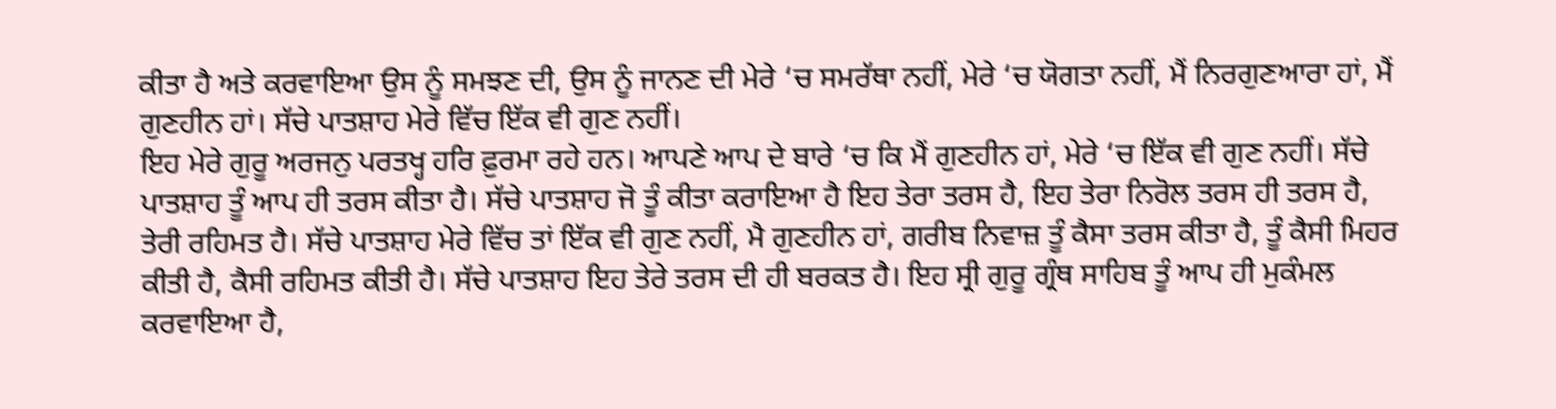ਕੀਤਾ ਹੈ ਅਤੇ ਕਰਵਾਇਆ ਉਸ ਨੂੰ ਸਮਝਣ ਦੀ, ਉਸ ਨੂੰ ਜਾਨਣ ਦੀ ਮੇਰੇ ‘ਚ ਸਮਰੱਥਾ ਨਹੀਂ, ਮੇਰੇ ‘ਚ ਯੋਗਤਾ ਨਹੀਂ, ਮੈਂ ਨਿਰਗੁਣਆਰਾ ਹਾਂ, ਮੈਂ ਗੁਣਹੀਨ ਹਾਂ। ਸੱਚੇ ਪਾਤਸ਼ਾਹ ਮੇਰੇ ਵਿੱਚ ਇੱਕ ਵੀ ਗੁਣ ਨਹੀਂ।
ਇਹ ਮੇਰੇ ਗੁਰੂ ਅਰਜਨੁ ਪਰਤਖ੍ਹ ਹਰਿ ਫ਼ੁਰਮਾ ਰਹੇ ਹਨ। ਆਪਣੇ ਆਪ ਦੇ ਬਾਰੇ ‘ਚ ਕਿ ਮੈਂ ਗੁਣਹੀਨ ਹਾਂ, ਮੇਰੇ ‘ਚ ਇੱਕ ਵੀ ਗੁਣ ਨਹੀਂ। ਸੱਚੇ ਪਾਤਸ਼ਾਹ ਤੂੰ ਆਪ ਹੀ ਤਰਸ ਕੀਤਾ ਹੈ। ਸੱਚੇ ਪਾਤਸ਼ਾਹ ਜੋ ਤੂੰ ਕੀਤਾ ਕਰਾਇਆ ਹੈ ਇਹ ਤੇਰਾ ਤਰਸ ਹੈ, ਇਹ ਤੇਰਾ ਨਿਰੋਲ ਤਰਸ ਹੀ ਤਰਸ ਹੈ, ਤੇਰੀ ਰਹਿਮਤ ਹੈ। ਸੱਚੇ ਪਾਤਸ਼ਾਹ ਮੇਰੇ ਵਿੱਚ ਤਾਂ ਇੱਕ ਵੀ ਗੁਣ ਨਹੀਂ, ਮੈ ਗੁਣਹੀਨ ਹਾਂ, ਗਰੀਬ ਨਿਵਾਜ਼ ਤੂੰ ਕੈਸਾ ਤਰਸ ਕੀਤਾ ਹੈ, ਤੂੰ ਕੈਸੀ ਮਿਹਰ ਕੀਤੀ ਹੈ, ਕੈਸੀ ਰਹਿਮਤ ਕੀਤੀ ਹੈ। ਸੱਚੇ ਪਾਤਸ਼ਾਹ ਇਹ ਤੇਰੇ ਤਰਸ ਦੀ ਹੀ ਬਰਕਤ ਹੈ। ਇਹ ਸ੍ਰੀ ਗੁਰੂ ਗ੍ਰੰਥ ਸਾਹਿਬ ਤੂੰ ਆਪ ਹੀ ਮੁਕੰਮਲ ਕਰਵਾਇਆ ਹੈ,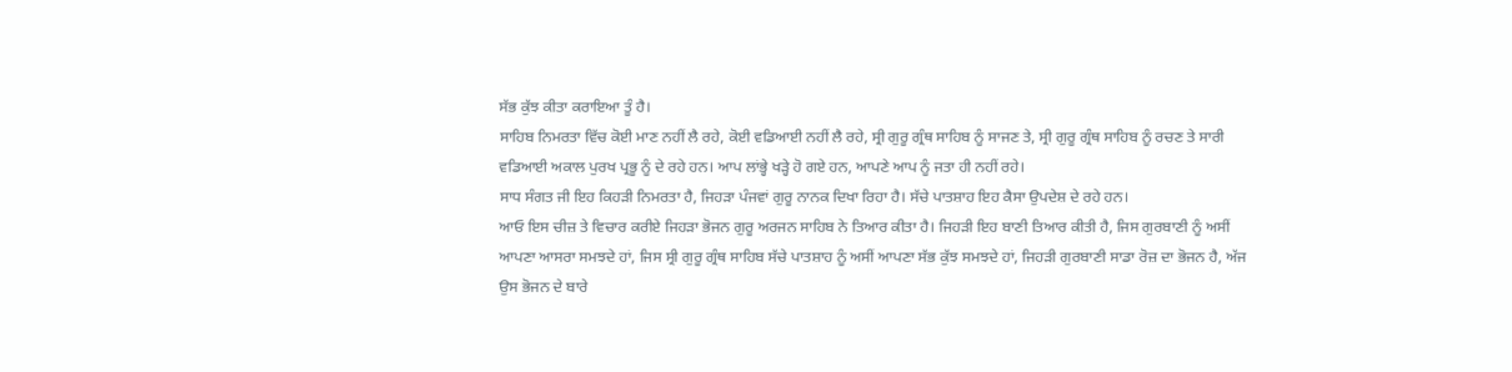ਸੱਭ ਕੁੱਝ ਕੀਤਾ ਕਰਾਇਆ ਤੂੰ ਹੈ।
ਸਾਹਿਬ ਨਿਮਰਤਾ ਵਿੱਚ ਕੋਈ ਮਾਣ ਨਹੀਂ ਲੈ ਰਹੇ, ਕੋਈ ਵਡਿਆਈ ਨਹੀਂ ਲੈ ਰਹੇ, ਸ੍ਰੀ ਗੁਰੂ ਗ੍ਰੰਥ ਸਾਹਿਬ ਨੂੰ ਸਾਜਣ ਤੇ, ਸ੍ਰੀ ਗੁਰੂ ਗ੍ਰੰਥ ਸਾਹਿਬ ਨੂੰ ਰਚਣ ਤੇ ਸਾਰੀ ਵਡਿਆਈ ਅਕਾਲ ਪੁਰਖ ਪ੍ਰਭੂ ਨੂੰ ਦੇ ਰਹੇ ਹਨ। ਆਪ ਲਾਂਭ੍ਹੇ ਖੜ੍ਹੇ ਹੋ ਗਏ ਹਨ, ਆਪਣੇ ਆਪ ਨੂੰ ਜਤਾ ਹੀ ਨਹੀਂ ਰਹੇ।
ਸਾਧ ਸੰਗਤ ਜੀ ਇਹ ਕਿਹੜੀ ਨਿਮਰਤਾ ਹੈ, ਜਿਹੜਾ ਪੰਜਵਾਂ ਗੁਰੂ ਨਾਨਕ ਦਿਖਾ ਰਿਹਾ ਹੈ। ਸੱਚੇ ਪਾਤਸ਼ਾਹ ਇਹ ਕੈਸਾ ਉਪਦੇਸ਼ ਦੇ ਰਹੇ ਹਨ।
ਆਓ ਇਸ ਚੀਜ਼ ਤੇ ਵਿਚਾਰ ਕਰੀਏ ਜਿਹੜਾ ਭੋਜਨ ਗੁਰੂ ਅਰਜਨ ਸਾਹਿਬ ਨੇ ਤਿਆਰ ਕੀਤਾ ਹੈ। ਜਿਹੜੀ ਇਹ ਬਾਣੀ ਤਿਆਰ ਕੀਤੀ ਹੈ, ਜਿਸ ਗੁਰਬਾਣੀ ਨੂੰ ਅਸੀਂ ਆਪਣਾ ਆਸਰਾ ਸਮਝਦੇ ਹਾਂ, ਜਿਸ ਸ੍ਰੀ ਗੁਰੂ ਗ੍ਰੰਥ ਸਾਹਿਬ ਸੱਚੇ ਪਾਤਸ਼ਾਹ ਨੂੰ ਅਸੀਂ ਆਪਣਾ ਸੱਭ ਕੁੱਝ ਸਮਝਦੇ ਹਾਂ, ਜਿਹੜੀ ਗੁਰਬਾਣੀ ਸਾਡਾ ਰੋਜ਼ ਦਾ ਭੋਜਨ ਹੈ, ਅੱਜ ਉਸ ਭੋਜਨ ਦੇ ਬਾਰੇ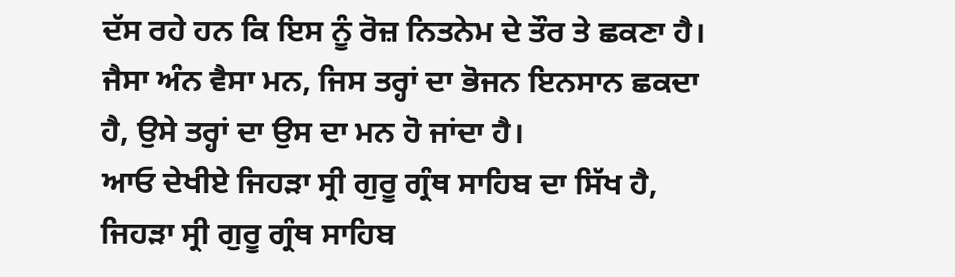ਦੱਸ ਰਹੇ ਹਨ ਕਿ ਇਸ ਨੂੰ ਰੋਜ਼ ਨਿਤਨੇਮ ਦੇ ਤੌਰ ਤੇ ਛਕਣਾ ਹੈ। ਜੈਸਾ ਅੰਨ ਵੈਸਾ ਮਨ, ਜਿਸ ਤਰ੍ਹਾਂ ਦਾ ਭੋਜਨ ਇਨਸਾਨ ਛਕਦਾ ਹੈ, ਉਸੇ ਤਰ੍ਹਾਂ ਦਾ ਉਸ ਦਾ ਮਨ ਹੋ ਜਾਂਦਾ ਹੈ।
ਆਓ ਦੇਖੀਏ ਜਿਹੜਾ ਸ੍ਰੀ ਗੁਰੂ ਗ੍ਰੰਥ ਸਾਹਿਬ ਦਾ ਸਿੱਖ ਹੈ, ਜਿਹੜਾ ਸ੍ਰੀ ਗੁਰੂ ਗ੍ਰੰਥ ਸਾਹਿਬ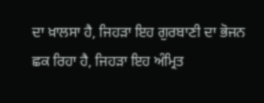ਦਾ ਖ਼ਾਲਸਾ ਹੈ, ਜਿਹੜਾ ਇਹ ਗੁਰਬਾਣੀ ਦਾ ਭੋਜਨ ਛਕ ਰਿਹਾ ਹੈ, ਜਿਹੜਾ ਇਹ ਅੰਮ੍ਰਿਤ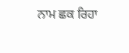ਨਾਮ ਛਕ ਰਿਹਾ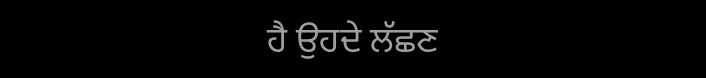ਹੈ ਉਹਦੇ ਲੱਛਣ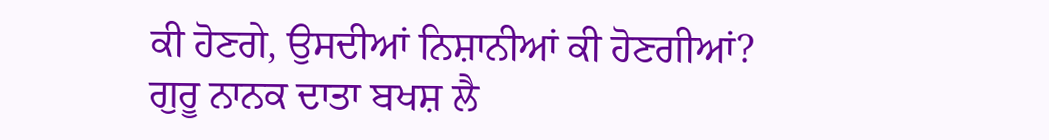ਕੀ ਹੋਣਗੇ, ਉਸਦੀਆਂ ਨਿਸ਼ਾਨੀਆਂ ਕੀ ਹੋਣਗੀਆਂ?
ਗੁਰੂ ਨਾਨਕ ਦਾਤਾ ਬਖਸ਼ ਲੈ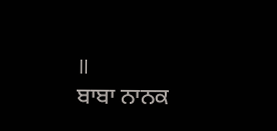॥
ਬਾਬਾ ਨਾਨਕ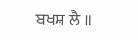ਬਖਸ਼ ਲੈ ॥